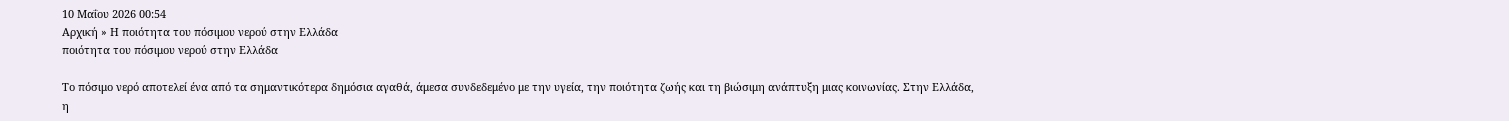10 Μαΐου 2026 00:54
Αρχική » Η ποιότητα του πόσιμου νερού στην Ελλάδα
ποιότητα του πόσιμου νερού στην Ελλάδα

Το πόσιμο νερό αποτελεί ένα από τα σημαντικότερα δημόσια αγαθά, άμεσα συνδεδεμένο με την υγεία, την ποιότητα ζωής και τη βιώσιμη ανάπτυξη μιας κοινωνίας. Στην Ελλάδα, η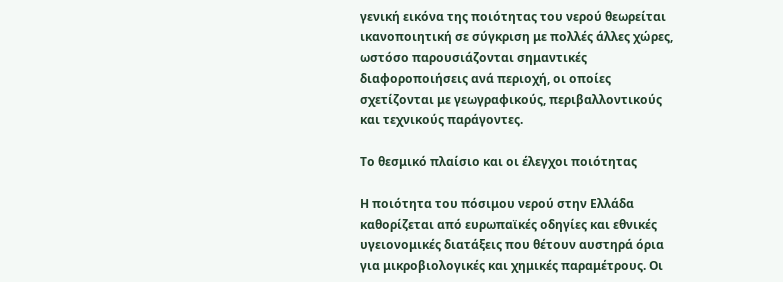γενική εικόνα της ποιότητας του νερού θεωρείται ικανοποιητική σε σύγκριση με πολλές άλλες χώρες, ωστόσο παρουσιάζονται σημαντικές διαφοροποιήσεις ανά περιοχή, οι οποίες σχετίζονται με γεωγραφικούς, περιβαλλοντικούς και τεχνικούς παράγοντες.

Το θεσμικό πλαίσιο και οι έλεγχοι ποιότητας

Η ποιότητα του πόσιμου νερού στην Ελλάδα καθορίζεται από ευρωπαϊκές οδηγίες και εθνικές υγειονομικές διατάξεις που θέτουν αυστηρά όρια για μικροβιολογικές και χημικές παραμέτρους. Οι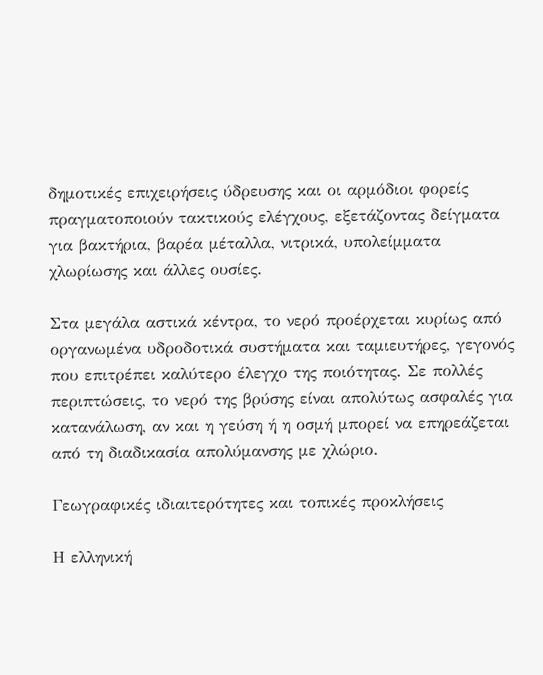δημοτικές επιχειρήσεις ύδρευσης και οι αρμόδιοι φορείς πραγματοποιούν τακτικούς ελέγχους, εξετάζοντας δείγματα για βακτήρια, βαρέα μέταλλα, νιτρικά, υπολείμματα χλωρίωσης και άλλες ουσίες.

Στα μεγάλα αστικά κέντρα, το νερό προέρχεται κυρίως από οργανωμένα υδροδοτικά συστήματα και ταμιευτήρες, γεγονός που επιτρέπει καλύτερο έλεγχο της ποιότητας. Σε πολλές περιπτώσεις, το νερό της βρύσης είναι απολύτως ασφαλές για κατανάλωση, αν και η γεύση ή η οσμή μπορεί να επηρεάζεται από τη διαδικασία απολύμανσης με χλώριο.

Γεωγραφικές ιδιαιτερότητες και τοπικές προκλήσεις

Η ελληνική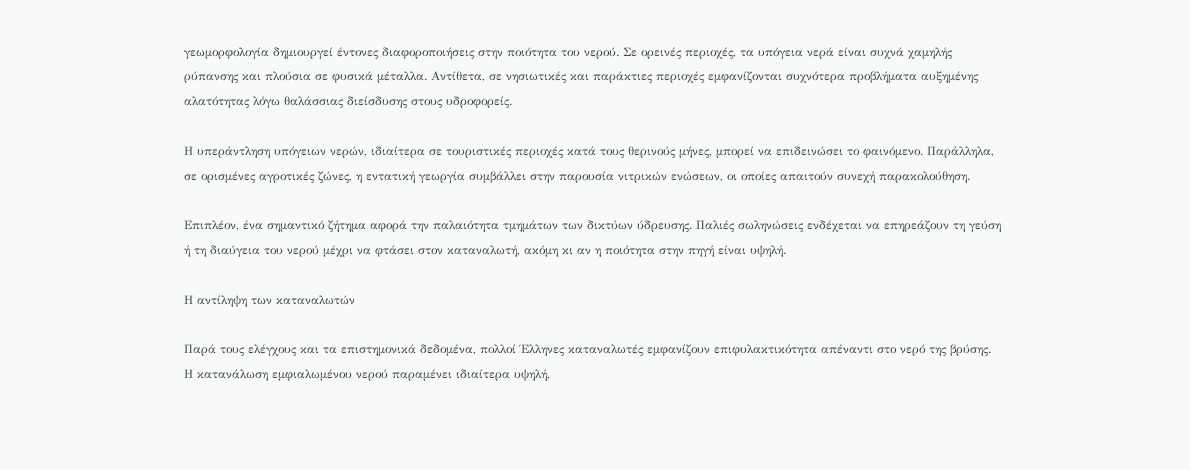γεωμορφολογία δημιουργεί έντονες διαφοροποιήσεις στην ποιότητα του νερού. Σε ορεινές περιοχές, τα υπόγεια νερά είναι συχνά χαμηλής ρύπανσης και πλούσια σε φυσικά μέταλλα. Αντίθετα, σε νησιωτικές και παράκτιες περιοχές εμφανίζονται συχνότερα προβλήματα αυξημένης αλατότητας λόγω θαλάσσιας διείσδυσης στους υδροφορείς.

Η υπεράντληση υπόγειων νερών, ιδιαίτερα σε τουριστικές περιοχές κατά τους θερινούς μήνες, μπορεί να επιδεινώσει το φαινόμενο. Παράλληλα, σε ορισμένες αγροτικές ζώνες, η εντατική γεωργία συμβάλλει στην παρουσία νιτρικών ενώσεων, οι οποίες απαιτούν συνεχή παρακολούθηση.

Επιπλέον, ένα σημαντικό ζήτημα αφορά την παλαιότητα τμημάτων των δικτύων ύδρευσης. Παλιές σωληνώσεις ενδέχεται να επηρεάζουν τη γεύση ή τη διαύγεια του νερού μέχρι να φτάσει στον καταναλωτή, ακόμη κι αν η ποιότητα στην πηγή είναι υψηλή.

Η αντίληψη των καταναλωτών

Παρά τους ελέγχους και τα επιστημονικά δεδομένα, πολλοί Έλληνες καταναλωτές εμφανίζουν επιφυλακτικότητα απέναντι στο νερό της βρύσης. Η κατανάλωση εμφιαλωμένου νερού παραμένει ιδιαίτερα υψηλή,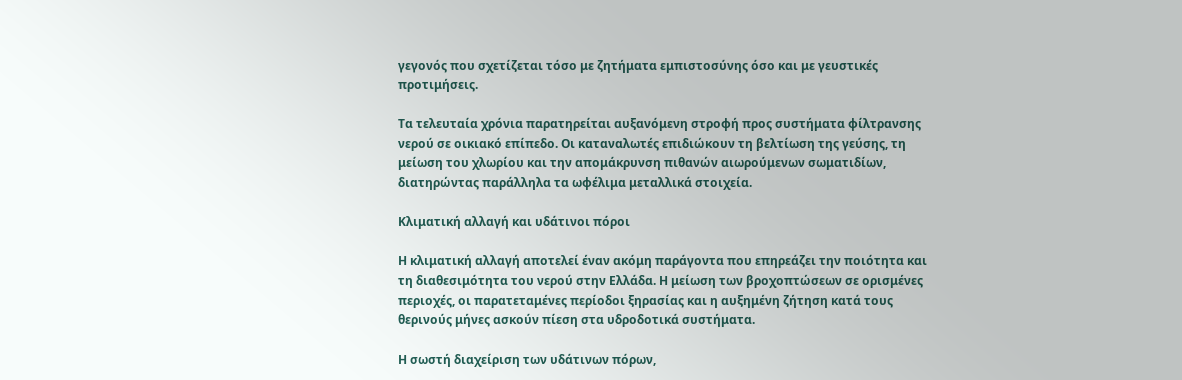γεγονός που σχετίζεται τόσο με ζητήματα εμπιστοσύνης όσο και με γευστικές προτιμήσεις.

Τα τελευταία χρόνια παρατηρείται αυξανόμενη στροφή προς συστήματα φίλτρανσης νερού σε οικιακό επίπεδο. Οι καταναλωτές επιδιώκουν τη βελτίωση της γεύσης, τη μείωση του χλωρίου και την απομάκρυνση πιθανών αιωρούμενων σωματιδίων, διατηρώντας παράλληλα τα ωφέλιμα μεταλλικά στοιχεία.

Κλιματική αλλαγή και υδάτινοι πόροι

Η κλιματική αλλαγή αποτελεί έναν ακόμη παράγοντα που επηρεάζει την ποιότητα και τη διαθεσιμότητα του νερού στην Ελλάδα. Η μείωση των βροχοπτώσεων σε ορισμένες περιοχές, οι παρατεταμένες περίοδοι ξηρασίας και η αυξημένη ζήτηση κατά τους θερινούς μήνες ασκούν πίεση στα υδροδοτικά συστήματα.

Η σωστή διαχείριση των υδάτινων πόρων,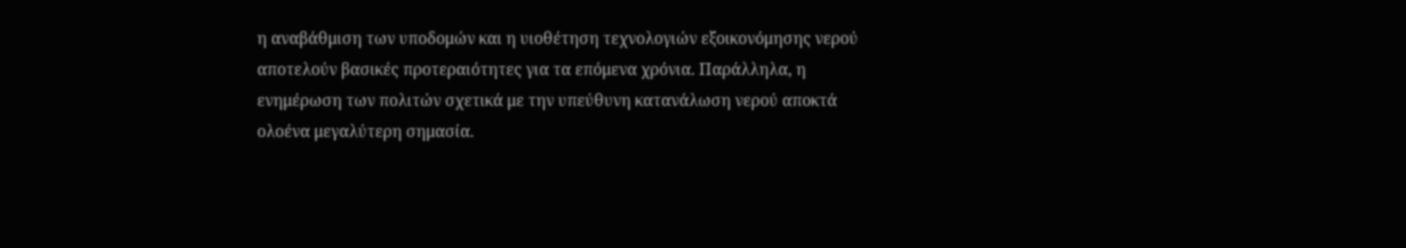η αναβάθμιση των υποδομών και η υιοθέτηση τεχνολογιών εξοικονόμησης νερού αποτελούν βασικές προτεραιότητες για τα επόμενα χρόνια. Παράλληλα, η ενημέρωση των πολιτών σχετικά με την υπεύθυνη κατανάλωση νερού αποκτά ολοένα μεγαλύτερη σημασία.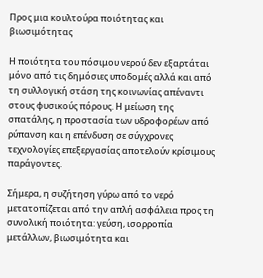Προς μια κουλτούρα ποιότητας και βιωσιμότητας

Η ποιότητα του πόσιμου νερού δεν εξαρτάται μόνο από τις δημόσιες υποδομές αλλά και από τη συλλογική στάση της κοινωνίας απέναντι στους φυσικούς πόρους. Η μείωση της σπατάλης, η προστασία των υδροφορέων από ρύπανση και η επένδυση σε σύγχρονες τεχνολογίες επεξεργασίας αποτελούν κρίσιμους παράγοντες.

Σήμερα, η συζήτηση γύρω από το νερό μετατοπίζεται από την απλή ασφάλεια προς τη συνολική ποιότητα: γεύση, ισορροπία μετάλλων, βιωσιμότητα και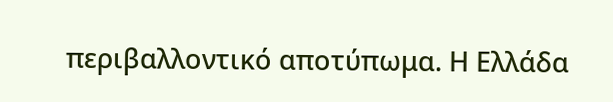περιβαλλοντικό αποτύπωμα. Η Ελλάδα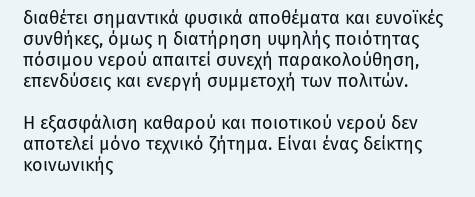διαθέτει σημαντικά φυσικά αποθέματα και ευνοϊκές συνθήκες, όμως η διατήρηση υψηλής ποιότητας πόσιμου νερού απαιτεί συνεχή παρακολούθηση, επενδύσεις και ενεργή συμμετοχή των πολιτών.

Η εξασφάλιση καθαρού και ποιοτικού νερού δεν αποτελεί μόνο τεχνικό ζήτημα. Είναι ένας δείκτης κοινωνικής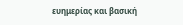ευημερίας και βασική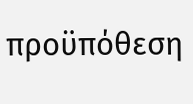προϋπόθεση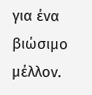για ένα βιώσιμο μέλλον.